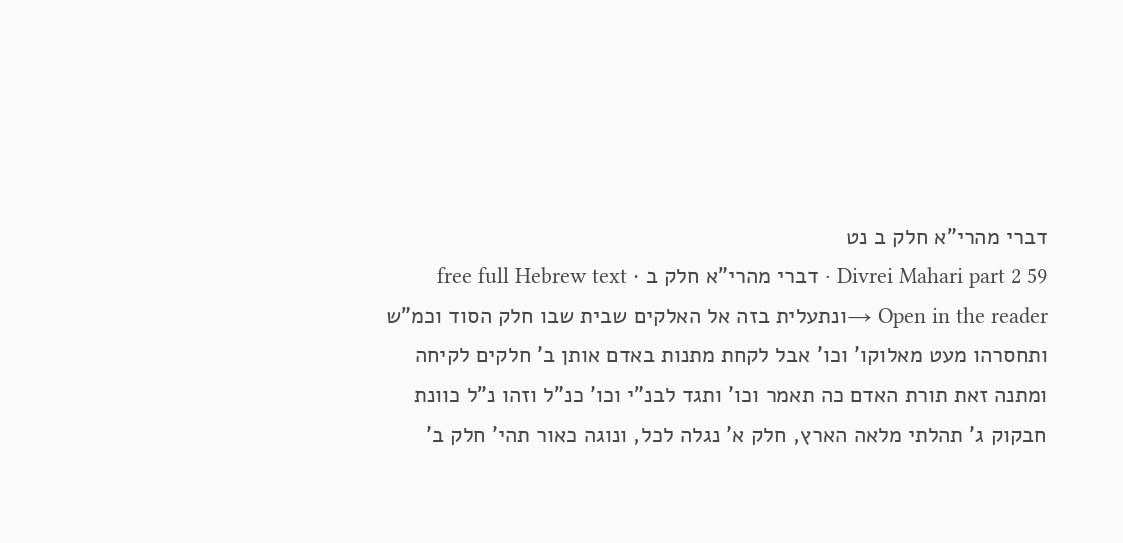דברי מהרי"א חלק ב נט
Divrei Mahari part 2 59 · דברי מהרי"א חלק ב · free full Hebrew text
Open in the reader →ונתעלית בזה אל האלקים שבית שבו חלק הסוד וכמ"ש ותחסרהו מעט מאלוקו' וכו' אבל לקחת מתנות באדם אותן ב' חלקים לקיחה ומתנה זאת תורת האדם כה תאמר וכו' ותגד לבנ"י וכו' כנ"ל וזהו נ"ל כוונת חבקוק ג' תהלתי מלאה הארץ, חלק א' נגלה לכל, ונוגה כאור תהי' חלק ב'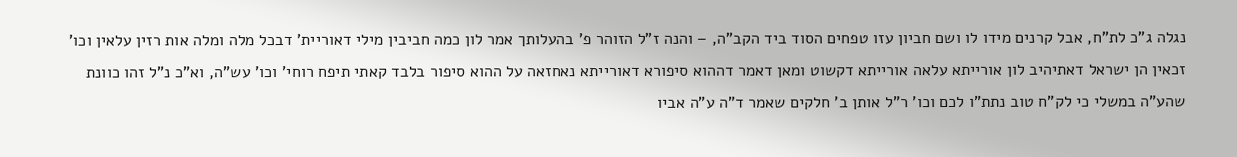נגלה ג"כ לת"ח, אבל קרנים מידו לו ושם חביון עזו טפחים הסוד ביד הקב"ה, – והנה ז"ל הזוהר פ' בהעלותך אמר לון כמה חביבין מילי דאוריית' דבכל מלה ומלה אות רזין עלאין וכו' זכאין הן ישראל דאתיהיב לון אורייתא עלאה אורייתא דקשוט ומאן דאמר דההוא סיפורא דאורייתא נאחזאה על ההוא סיפור בלבד קאתי תיפח רוחי' וכו' עש"ה, וא"כ נ"ל זהו כוונת שהע"ה במשלי כי לק"ח טוב נתת"ו לכם וכו' ר"ל אותן ב' חלקים שאמר ד"ה ע"ה אביו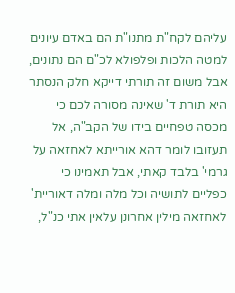עליהם לקח"ת מתנו"ת הם באדם עיונים למטה הלכות ופלפולא לכ"ם הם נתונים, אבל משום זה תורתי דייקא חלק הנסתר היא תורת ד' שאינה מסורה לכם כי מכסה טפחיים בידו של הקב"ה, אל תעזובו לומר דהא אורייתא לאחזאה על גרמי' בלבד קאתי, אבל תאמינו כי כפליים לתושיה וכל מלה ומלה דאוריית' לאחזאה מילין אחרונן עלאין אתי כנ"ל,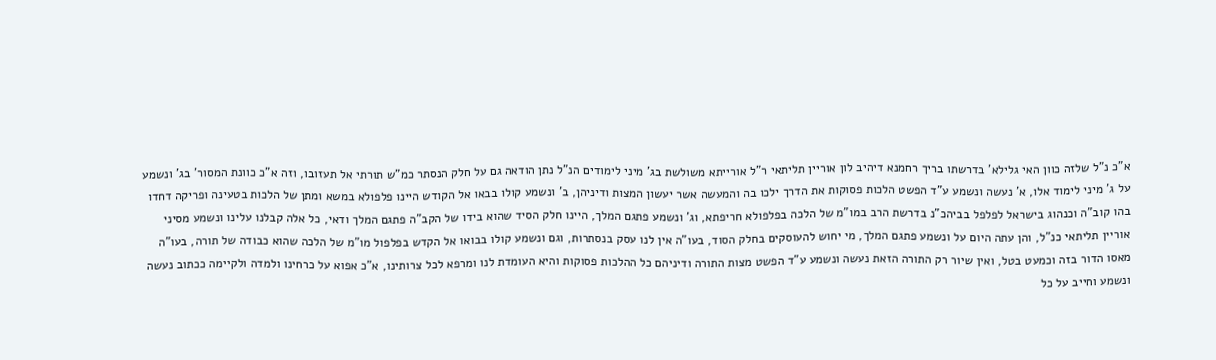א"כ נ"ל שלזה כוון האי גלילא' בדרשתו בריך רחמנא דיהיב לון אוריין תליתאי ר"ל אורייתא משולשת בג' מיני לימודים הנ"ל נתן הודאה גם על חלק הנסתר כמ"ש תורתי אל תעזובו, וזה א"כ כוונת המסור' בג' ונשמע על ג' מיני לימוד אלו, א' נעשה ונשמע ע"ד הפשט הלכות פסוקות את הדרך ילכו בה והמעשה אשר יעשון המצות ודיניהן, ב' ונשמע קולו בבאו אל הקודש היינו פלפולא במשא ומתן של הלכות בטעינה ופריקה דחדו בהו קוב"ה וכנהוג בישראל לפלפל בביהכ"נ בדרשת הרב במו"מ של הלכה בפלפולא חריפתא, וג' ונשמע פתגם המלך, היינו חלק הסיד שהוא בידו של הקב"ה פתגם המלך ודאי, כל אלה קבלנו עלינו ונשמע מסיני אוריין תליתאי כנ"ל, והן עתה היום על ונשמע פתגם המלך, מי יחוש להעוסקים בחלק הסוד, בעו"ה אין לנו עסק בנסתרות, וגם ונשמע קולו בבואו אל הקדש בפלפול מו"מ של הלכה שהוא כבודה של תורה, בעו"ה מאסו הדור בזה וכמעט בטל, ואין שיור רק התורה הזאת נעשה ונשמע ע"ד הפשט מצות התורה ודיניהם כל ההלכות פסוקות והיא העומדת לנו ומרפא לכל צרותינו, א"כ אפוא על כרחינו ולמדה ולקיימה ככתוב נעשה ונשמע וחייב על כל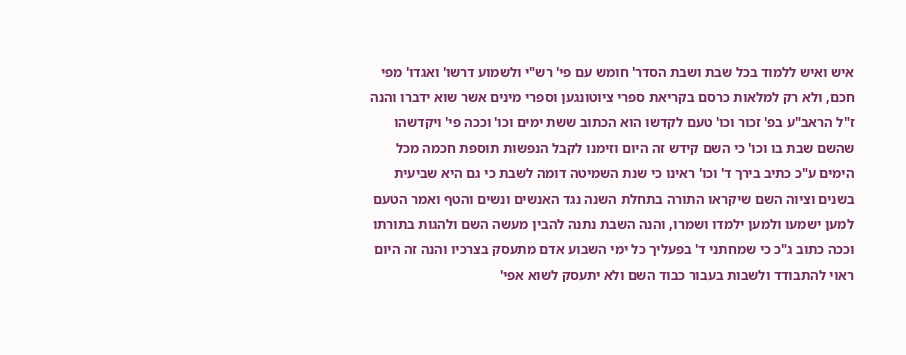איש ואיש ללמוד בכל שבת ושבת הסדר' חומש עם פי' רש"י ולשמוע דרשו' ואגדו' מפי חכם, ולא רק למלאות כרסם בקריאת ספרי ציוטונגען וספרי מינים אשר שוא ידברו והנה ז"ל הראב"ע בפ' זכור וכו' טעם לקדשו הוא הכתוב ששת ימים וכו' וככה פי' ויקדשהו שהשם שבת בו וכו' כי השם קידש זה היום וזימנו לקבל הנפשות תוספת חכמה מכל הימים ע"כ כתיב בירך ד' וכו' ראינו כי שנת השמיטה דומה לשבת כי גם היא שביעית בשנים וציוה השם שיקראו התורה בתחלת השנה נגד האנשים ונשים והטף ואמר הטעם למען ישמעו ולמען ילמדו ושמרו, והנה השבת נתנה להבין מעשה השם ולהגות בתורתו וככה כתוב ג"כ כי שמחתני ד' בפעליך כל ימי השבוע אדם מתעסק בצרכיו והנה זה היום ראוי להתבודד ולשבות בעבור כבוד השם ולא יתעסק לשוא אפי'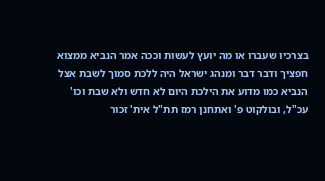בצרכיו שעברו או מה יועץ לעשות וככה אמר הנביא ממצוא חפציך ודבר דבר ומנהג ישראל היה ללכת סמוך לשבת אצל הנביא כמו מדוע את הילכת היום לא חדש ולא שבת וכו' עכ"ל, ובולקוט פ' ואתחנן רמז תת"ל אית' זכור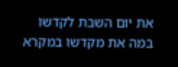את יום השבת לקדשו במה את מקדשו במקרא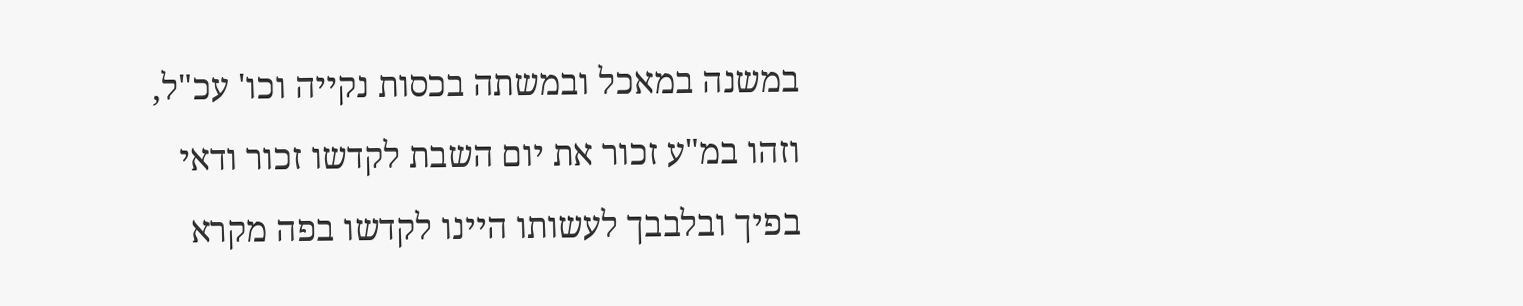במשנה במאכל ובמשתה בכסות נקייה וכו' עכ"ל, וזהו במ"ע זכור את יום השבת לקדשו זכור ודאי בפיך ובלבבך לעשותו היינו לקדשו בפה מקרא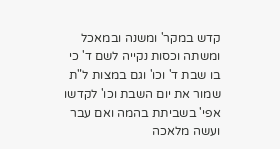קדש במקר' ומשנה ובמאכל ומשתה וכסות נקייה לשם ד' כי בו שבת ד' וכו' וגם במצות ל"ת שמור את יום השבת וכו' לקדשו אפי' בשביתת בהמה ואם עבר ועשה מלאכה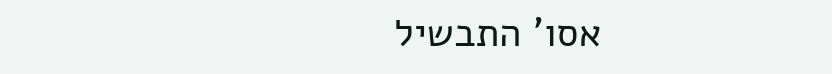אסו' התבשיל